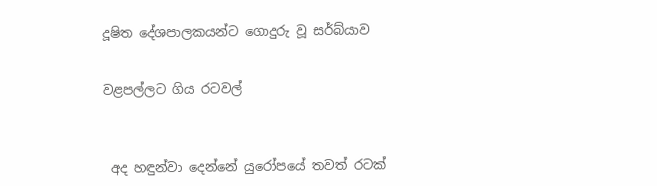දූෂිත දේශපාලකයන්ට ගොදුරු වූ සර්බ්යාව


වළපල්ලට ගිය රටවල්



 අද හඳුන්වා දෙන්නේ යුරෝපයේ තවත් රටක්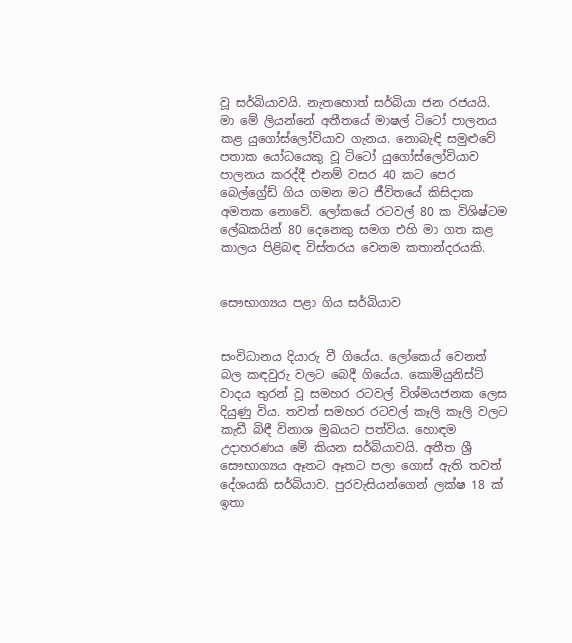වූ සර්බියාවයි. නැතහොත් සර්බියා ජන රජයයි. මා මේ ලියන්නේ අතීතයේ මාෂල් ටිටෝ පාලනය කළ යුගෝස්ලෝවියාව ගැනය. නොබැඳි සමුළුවේ පතාක යෝධයෙකු වූ ටිටෝ යුගෝස්ලෝවියාව පාලනය කරද්දී එනම් වසර 40 කට පෙර බෙල්ග්‍රේඩ් ගිය ගමන මට ජීවිතයේ කිසිදාක අමතක නොවේ. ලෝකයේ රටවල් 80 ක විශිෂ්ටම ලේඛකයින් 80 දෙනෙකු සමග එහි මා ගත කළ කාලය පිළිබඳ විස්තරය වෙනම කතාන්දරයකි.


සෞභාග්‍යය පළා ගිය සර්බියාව


සංවිධානය දියාරු වී ගියේය. ලෝකෙය් වෙනත් බල කඳවුරු වලට බෙදී ගියේය. කොමියුනිස්ට් වාදය තුරන් වූ සමහර රටවල් විශ්මයජනක ලෙස දියුණු විය. තවත් සමහර රටවල් කෑලි කෑලි වලට කැඩී බිඳී විනාශ මුඛයට පත්විය. හොඳම උදාහරණය මේ කියන සර්බියාවයි. අතීත ශ්‍රී සෞභාග්‍යය ඈතට ඈතට පලා ගොස් ඇති තවත් දේශයකි සර්බියාව. පුරවැසියන්ගෙන් ලක්ෂ 18 ක් ඉතා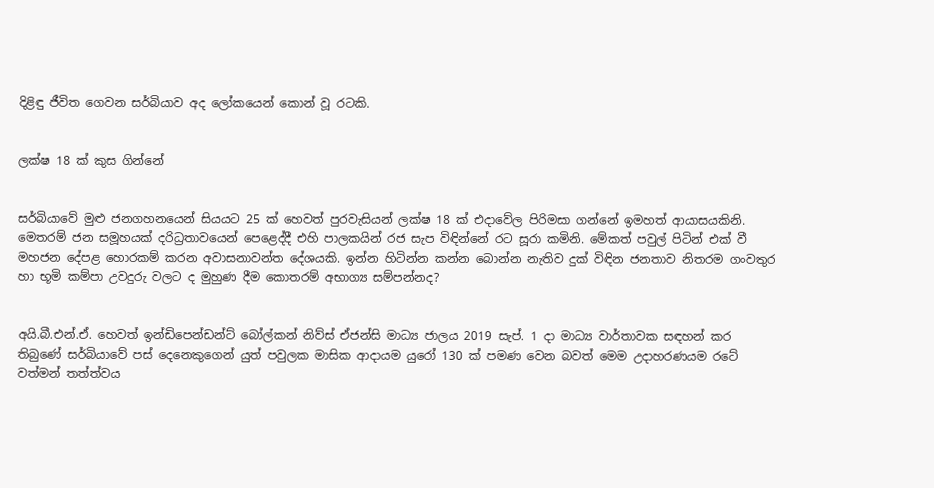දිළිඳු ජීවිත ගෙවන සර්බියාව අද ලෝකයෙන් කොන් වූ රටකි.


ලක්ෂ 18 ක් කුස ගින්නේ


සර්බියාවේ මුළු ජනගහනයෙන් සියයට 25 ක් හෙවත් පුරවැසියන් ලක්ෂ 18 ක් එදාවේල පිරිමසා ගන්නේ ඉමහත් ආයාසයකිනි. මෙතරම් ජන සමූහයක් දරිධ්‍රතාවයෙන් පෙළෙද්දී එහි පාලකයින් රජ සැප විඳින්නේ රට සූරා කමිනි. මේකත් පවුල් පිටින් එක් වී මහජන දේපළ හොරකම් කරන අවාසනාවන්ත දේශයකි. ඉන්න හිටින්න කන්න බොන්න නැතිව දුක් විඳින ජනතාව නිතරම ගංවතුර හා භූමි කම්පා උවදුරු වලට ද මුහුණ දීම කොතරම් අභාග්‍ය සම්පන්නද?


අයි.බී.එන්.ඒ. හෙවත් ඉන්ඩිපෙන්ඩන්ට් බෝල්කන් නිව්ස් ඒජන්සි මාධ්‍ය ජාලය 2019 සැප්. 1 දා මාධ්‍ය වාර්තාවක සඳහන් කර තිබුණේ සර්බියාවේ පස් දෙනෙකුගෙන් යුත් පවුලක මාසික ආදායම යුරෝ 130 ක් පමණ වෙන බවත් මෙම උදාහරණයම රටේ වත්මන් තත්ත්වය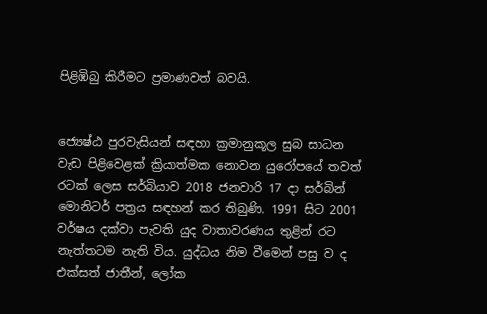පිළිඹිබු කිරීමට ප්‍රමාණවත් බවයි.


ජ්‍යෙෂ්‍ඨ පුරවැසියන් සඳහා ක්‍රමානුකූල සුබ සාධන වැඩ පිළිවෙළක් ක්‍රියාත්මක නොවන යුරෝපයේ තවත් රටක් ලෙස සර්බියාව 2018 ජනවාරි 17 දා සර්බින් මොනිටර් පත්‍රය සඳහන් කර තිබුණි. 1991 සිට 2001 වර්ෂය දක්වා පැවති යුද වාතාවරණය තුළින් රට නැත්තටම නැති විය. යුද්ධය නිම වීමෙන් පසු ව ද එක්සත් ජාතීන්, ලෝක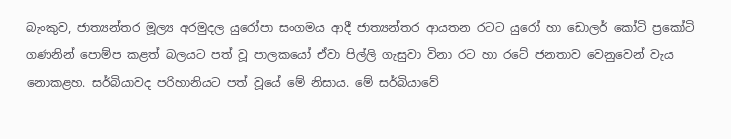බැංකුව, ජාත්‍යන්තර මූල්‍ය අරමුදල යුරෝපා සංගමය ආදී ජාත්‍යන්තර ආයතන රටට යුරෝ හා ඩොලර් කෝටි ප්‍රකෝටි ගණනින් පොම්ප කළත් බලයට පත් වූ පාලකයෝ ඒවා පිල්ලි ගැසුවා විනා රට හා රටේ ජනතාව වෙනුවෙන් වැය නොකළහ. සර්බියාවද පරිහානියට පත් වූයේ මේ නිසාය. මේ සර්බියාවේ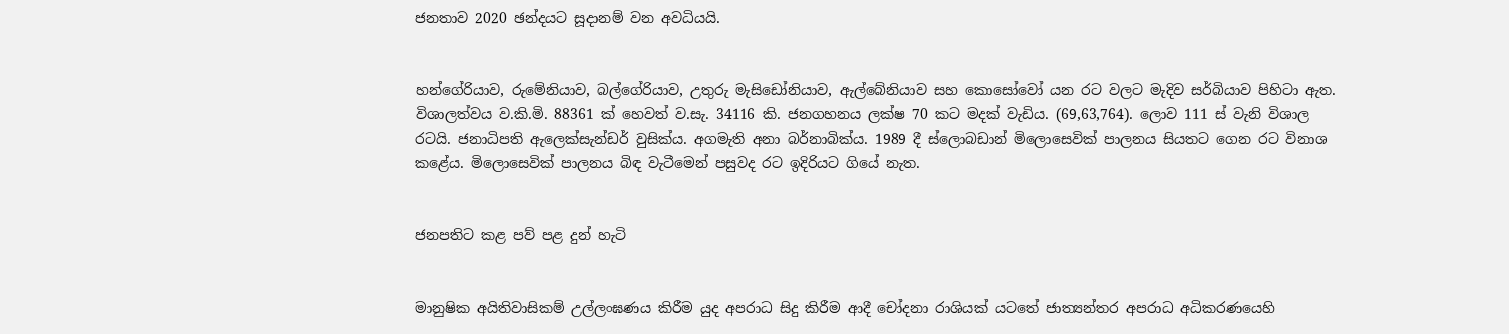ජනතාව 2020 ඡන්දයට සූදානම් වන අවධියයි.


හන්ගේරියාව, රුමේනියාව, බල්ගේරියාව, උතුරු මැසිඩෝනියාව, ඇල්බේනියාව සහ කොසෝවෝ යන රට වලට මැදිව සර්බියාව පිහිටා ඇත. විශාලත්වය ව.කි.මි. 88361 ක් හෙවත් ව.සැ. 34116 කි. ජනගහනය ලක්ෂ 70 කට මදක් වැඩිය. (69,63,764). ලොව 111 ස් වැනි විශාල රටයි. ජනාධිපති ඇලෙක්සැන්ඩර් වුසික්ය. අගමැති අනා බර්නාබික්ය. 1989 දී ස්ලොබඩාන් මිලොසෙවික් පාලනය සියතට ගෙන රට විනාශ කළේය. මිලොසෙවික් පාලනය බිඳ වැටීමෙන් පසුවද රට ඉදිරියට ගියේ නැත.


ජනපතිට කළ පව් පළ දුන් හැටි


මානුෂික අයිතිවාසිකම් උල්ලංඝණය කිරීම යුද අපරාධ සිදු කිරීම ආදී චෝදනා රාශියක් යටතේ ජාත්‍යන්තර අපරාධ අධිකරණයෙහි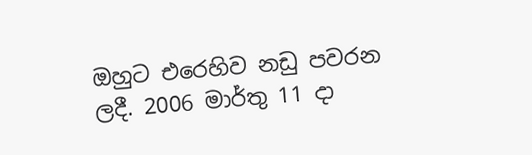ඔහුට එරෙහිව නඩු පවරන ලදී. 2006 මාර්තු 11 දා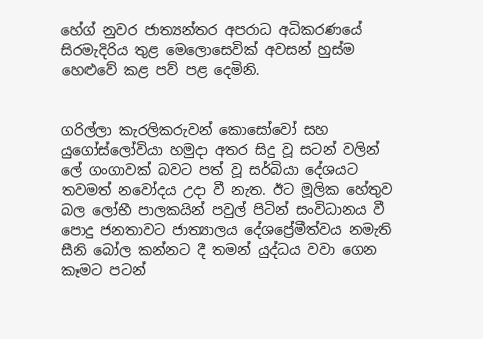හේග් නුවර ජාත්‍යන්තර අපරාධ අධිකරණයේ සිරමැදිරිය තුළ මෙලොසෙවික් අවසන් හුස්ම හෙළුවේ කළ පව් පළ දෙමිනි.


ගරිල්ලා කැරලිකරුවන් කොසෝවෝ සහ යුගෝස්ලෝවියා හමුදා අතර සිදු වූ සටන් වලින් ලේ ගංගාවක් බවට පත් වූ සර්බියා දේශයට තවමත් නවෝදය උදා වී නැත. ඊට මූලික හේතුව බල ලෝභී පාලකයින් පවුල් පිටින් සංවිධානය වී පොදු ජනතාවට ජාත්‍යාලය දේශප්‍රේමීත්වය නමැති සීනි බෝල කන්නට දී තමන් යුද්ධය වවා ගෙන කෑමට පටන්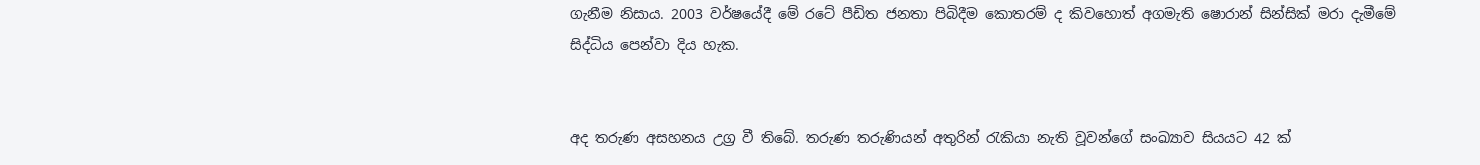ගැනීම නිසාය. 2003 වර්ෂයේදී මේ රටේ පීඩිත ජනතා පිබිදීම කොතරම් ද කිවහොත් අගමැති ෂොරාන් සින්සික් මරා දැමීමේ සිද්ධිය පෙන්වා දිය හැක.


අද තරුණ අසහනය උග්‍ර වී තිබේ. තරුණ තරුණියන් අතුරින් රැකියා නැති වූවන්ගේ සංඛ්‍යාව සියයට 42 ක්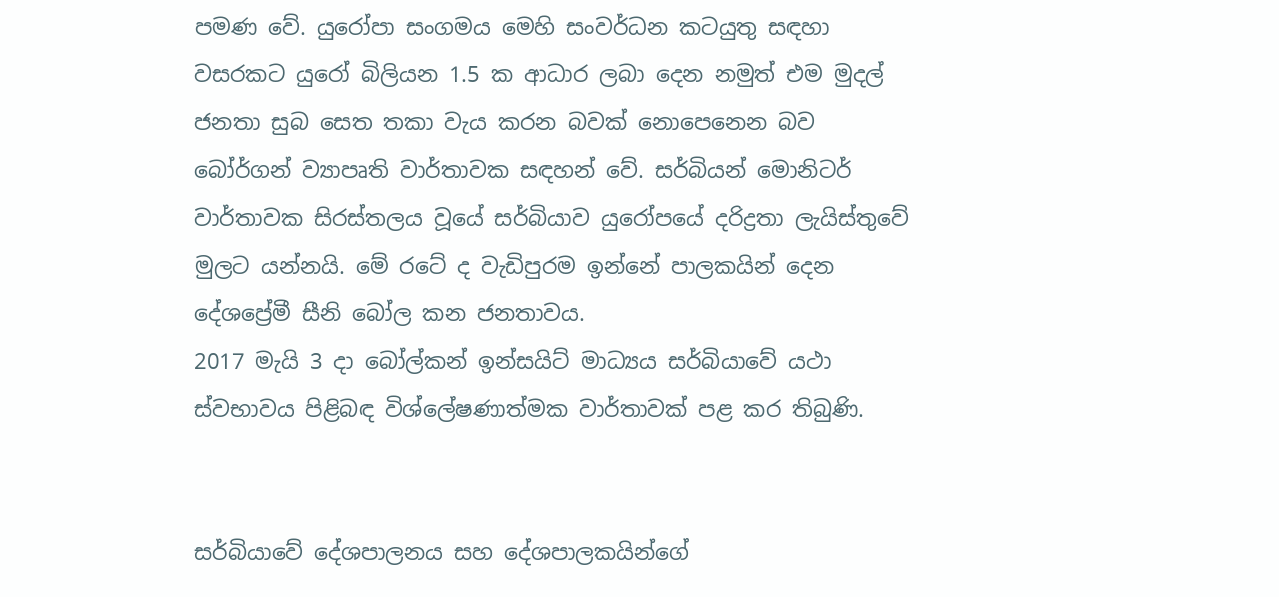පමණ වේ. යුරෝපා සංගමය මෙහි සංවර්ධන කටයුතු සඳහා වසරකට යුරෝ බිලියන 1.5 ක ආධාර ලබා දෙන නමුත් එම මුදල් ජනතා සුබ සෙත තකා වැය කරන බවක් නොපෙනෙන බව බෝර්ගන් ව්‍යාපෘති වාර්තාවක සඳහන් වේ. සර්බියන් මොනිටර් වාර්තාවක සිරස්තලය වූයේ සර්බියාව යුරෝපයේ දරිද්‍රතා ලැයිස්තුවේ මුලට යන්නයි. මේ රටේ ද වැඩිපුරම ඉන්නේ පාලකයින් දෙන දේශප්‍රේමී සීනි බෝල කන ජනතාවය.
2017 මැයි 3 දා බෝල්කන් ඉන්සයිට් මාධ්‍යය සර්බියාවේ යථා ස්වභාවය පිළිබඳ විශ්ලේෂණාත්මක වාර්තාවක් පළ කර තිබුණි.


සර්බියාවේ දේශපාලනය සහ දේශපාලකයින්ගේ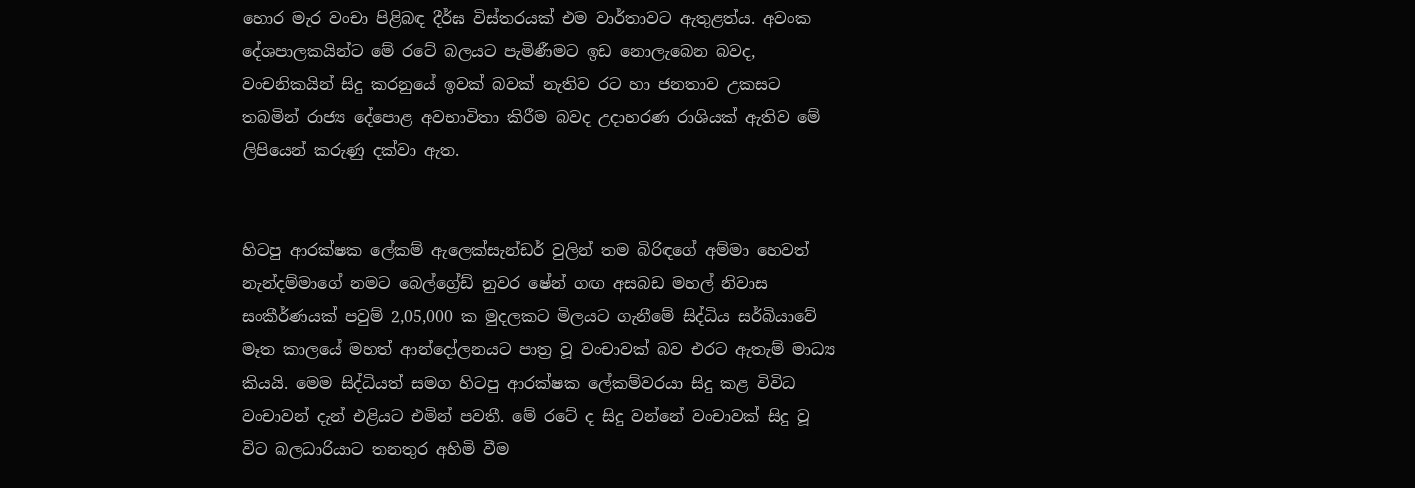හොර මැර වංචා පිළිබඳ දීර්ඝ විස්තරයක් එම වාර්තාවට ඇතුළත්ය. අවංක දේශපාලකයින්ට මේ රටේ බලයට පැමිණීමට ඉඩ නොලැබෙන බවද, වංචනිකයින් සිදු කරනුයේ ඉවක් බවක් නැතිව රට හා ජනතාව උකසට තබමින් රාජ්‍ය දේපොළ අවභාවිතා කිරීම බවද උදාහරණ රාශියක් ඇතිව මේ ලිපියෙන් කරුණු දක්වා ඇත.


හිටපු ආරක්ෂක ලේකම් ඇලෙක්සැන්ඩර් වුලින් තම බිරිඳගේ අම්මා හෙවත් නැන්දම්මාගේ නමට බෙල්ග්‍රේඩ් නුවර ෂේන් ගඟ අසබඩ මහල් නිවාස සංකීර්ණයක් පවුම් 2,05,000 ක මුදලකට මිලයට ගැනීමේ සිද්ධිය සර්බියාවේ මෑත කාලයේ මහත් ආන්දෝලනයට පාත්‍ර වූ වංචාවක් බව එරට ඇතැම් මාධ්‍ය කියයි. මෙම සිද්ධියත් සමග හිටපු ආරක්ෂක ලේකම්වරයා සිදු කළ විවිධ වංචාවන් දැන් එළියට එමින් පවතී. මේ රටේ ද සිදු වන්නේ වංචාවක් සිදු වූ විට බලධාරියාට තනතුර අහිමි වීම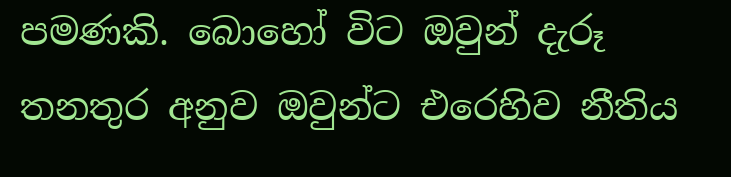පමණකි. බොහෝ විට ඔවුන් දැරූ තනතුර අනුව ඔවුන්ට එරෙහිව නීතිය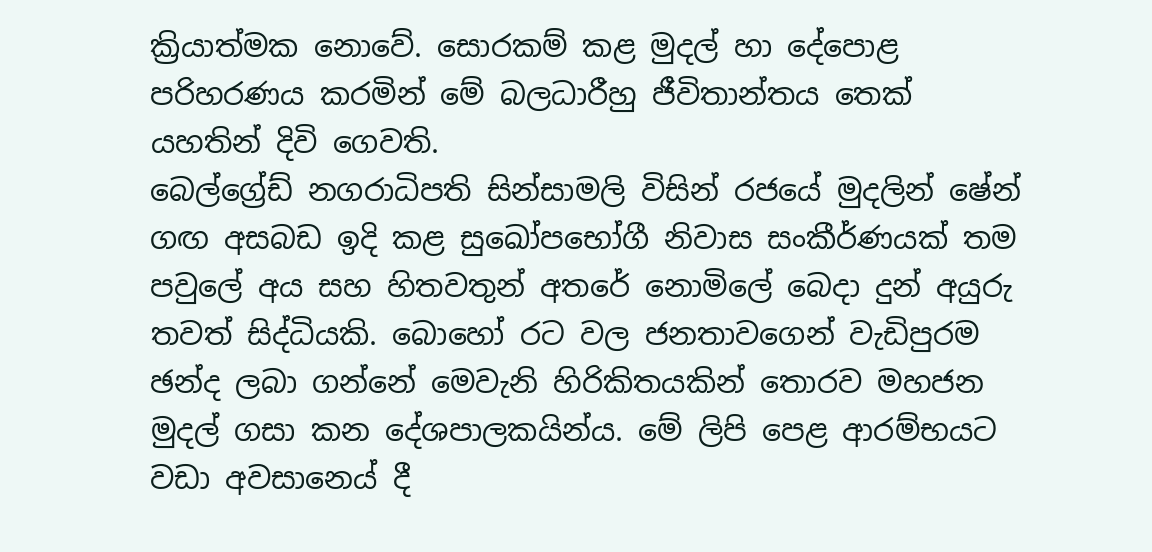ක්‍රියාත්මක නොවේ. සොරකම් කළ මුදල් හා දේපොළ පරිහරණය කරමින් මේ බලධාරීහු ජීවිතාන්තය තෙක් යහතින් දිවි ගෙවති.
බෙල්ග්‍රේඩ් නගරාධිපති සින්සාමලි විසින් රජයේ මුදලින් ෂේන් ගඟ අසබඩ ඉදි කළ සුඛෝපභෝගී නිවාස සංකීර්ණයක් තම පවුලේ අය සහ හිතවතුන් අතරේ නොමිලේ බෙදා දුන් අයුරු තවත් සිද්ධියකි. බොහෝ රට වල ජනතාවගෙන් වැඩිපුරම ඡන්ද ලබා ගන්නේ මෙවැනි හිරිකිතයකින් තොරව මහජන මුදල් ගසා කන දේශපාලකයින්ය. මේ ලිපි පෙළ ආරම්භයට වඩා අවසානෙය් දී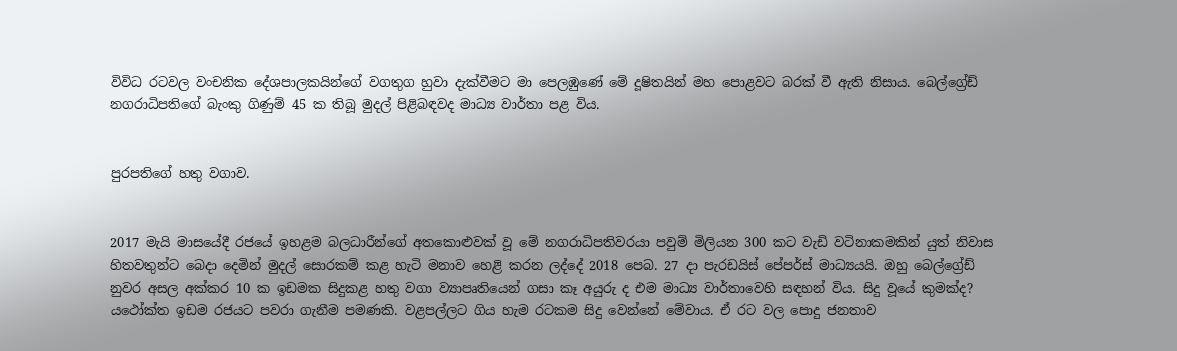විවිධ රටවල වංචනික දේශපාලකයින්ගේ වගතුග හුවා දැක්වීමට මා පෙලඹුණේ මේ දූෂිතයින් මහ පොළවට බරක් වී ඇති නිසාය. බෙල්ග්‍රේඩ් නගරාධිපතිගේ බැංකු ගිණුම් 45 ක තිබූ මුදල් පිළිබඳවද මාධ්‍ය වාර්තා පළ විය.


පුරපතිගේ හතු වගාව.


2017 මැයි මාසයේදී රජයේ ඉහළම බලධාරීන්ගේ අතකොළුවක් වූ මේ නගරාධිපතිවරයා පවුම් මිලියන 300 කට වැඩි වටිනාකමකින් යුත් නිවාස හිතවතුන්ට බෙදා දෙමින් මුදල් සොරකම් කළ හැටි මනාව හෙළි කරන ලද්දේ 2018 පෙබ. 27 දා පැරඩයිස් පේපර්ස් මාධ්‍යයයි. ඔහු බෙල්ග්‍රේඩ් නුවර අසල අක්කර 10 ක ඉඩමක සිදුකළ හතු වගා ව්‍යාපෘතියෙන් ගසා කෑ අයුරු ද එම මාධ්‍ය වාර්තාවෙහි සඳහන් විය. සිදු වූයේ කුමක්ද? යථෝක්ත ඉඩම රජයට පවරා ගැනීම පමණකි. වළපල්ලට ගිය හැම රටකම සිදු වෙන්නේ මේවාය. ඒ රට වල පොදු ජනතාව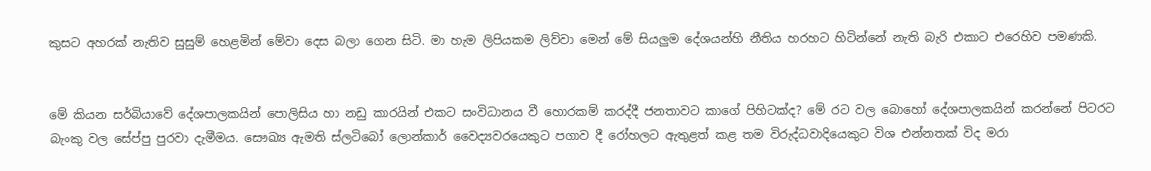කුසට අහරක් නැතිව සුසුම් හෙළමින් මේවා දෙස බලා ගෙන සිටි. මා හැම ලිපියකම ලිව්වා මෙන් මේ සියලුම දේශයන්හි නීතිය හරහට හිටින්නේ නැති බැරි එකාට එරෙහිව පමණකි.


මේ කියන සර්බියාවේ දේශපාලකයින් පොලිසිය හා නඩු කාරයින් එකට සංවිධානය වී හොරකම් කරද්දී ජනතාවට කාගේ පිහිටක්ද? මේ රට වල බොහෝ දේශපාලකයින් කරන්නේ පිටරට බැංකු වල සේප්පු පුරවා දැමීමය. සෞඛ්‍ය ඇමති ස්ලටිබෝ ලොන්කාර් වෛද්‍යවරයෙකුට පගාව දී රෝහලට ඇතුළත් කළ තම විරුද්ධවාදියෙකුට විශ එන්නතක් විද මරා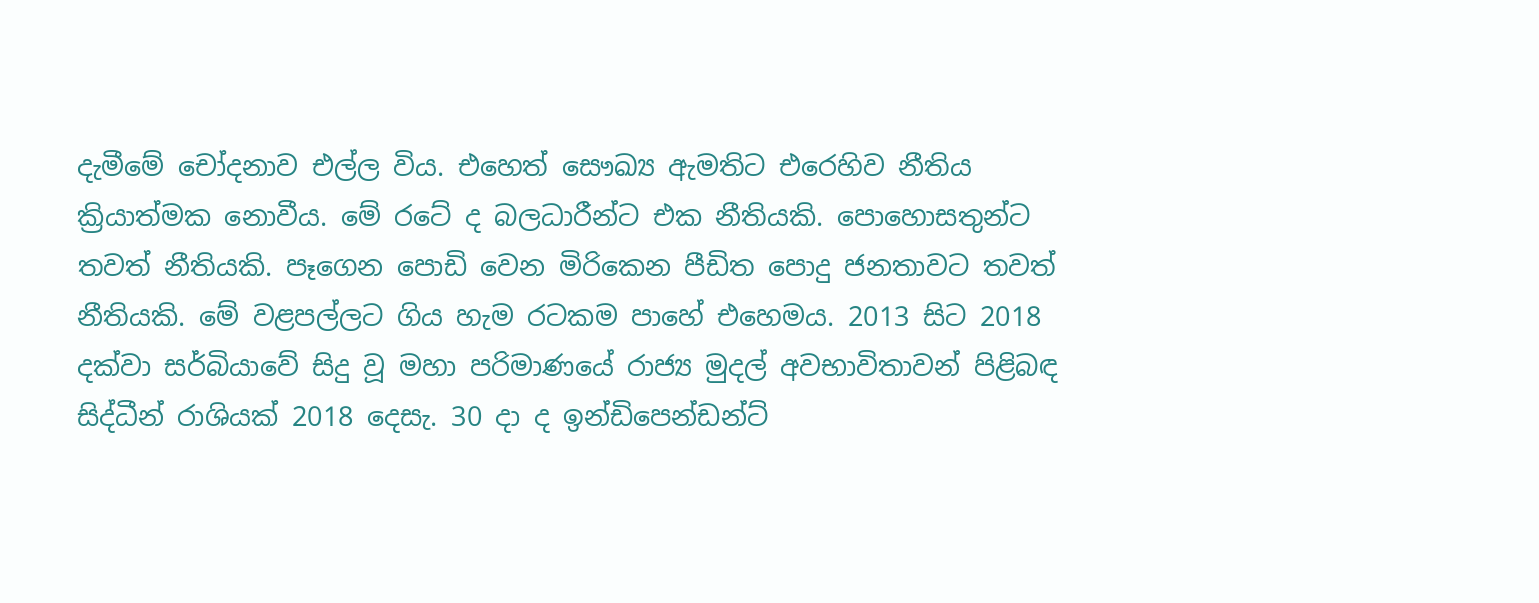දැමීමේ චෝදනාව එල්ල විය. එහෙත් සෞඛ්‍ය ඇමතිට එරෙහිව නීතිය ක්‍රියාත්මක නොවීය. මේ රටේ ද බලධාරීන්ට එක නීතියකි. පොහොසතුන්ට තවත් නීතියකි. පෑගෙන පොඩි වෙන මිරිකෙන පීඩිත පොදු ජනතාවට තවත් නීතියකි. මේ වළපල්ලට ගිය හැම රටකම පාහේ එහෙමය. 2013 සිට 2018 දක්වා සර්බියාවේ සිදු වූ මහා පරිමාණයේ රාජ්‍ය මුදල් අවභාවිතාවන් පිළිබඳ සිද්ධීන් රාශියක් 2018 දෙසැ. 30 දා ද ඉන්ඩිපෙන්ඩන්ට්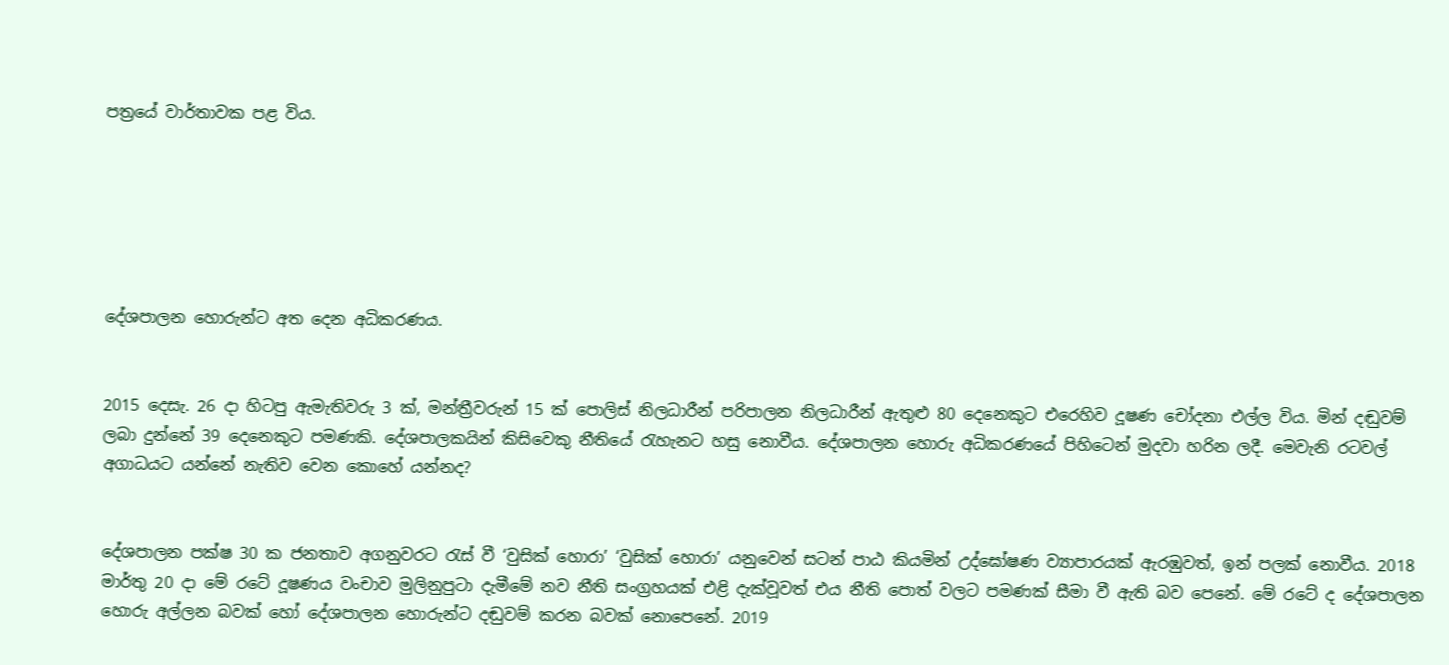පත්‍රයේ වාර්තාවක පළ විය.






දේශපාලන හොරුන්ට අත දෙන අධිකරණය.


2015 දෙසැ. 26 දා හිටපු ඇමැතිවරු 3 ක්, මන්ත්‍රීවරුන් 15 ක් පොලිස් නිලධාරීන් පරිපාලන නිලධාරීන් ඇතුළු 80 දෙනෙකුට එරෙහිව දූෂණ චෝදනා එල්ල විය. මින් දඬුවම් ලබා දුන්නේ 39 දෙනෙකුට පමණකි. දේශපාලකයින් කිසිවෙකු නීතියේ රැහැනට හසු නොවීය. දේශපාලන හොරු අධිකරණයේ පිහිටෙන් මුදවා හරින ලදී. මෙවැනි රටවල් අගාධයට යන්නේ නැතිව වෙන කොහේ යන්නද?


දේශපාලන පක්ෂ 30 ක ජනතාව අගනුවරට රැස් වී ‘වුසික් හොරා’ ‘වුසික් හොරා’ යනුවෙන් සටන් පාඨ කියමින් උද්ඝෝෂණ ව්‍යාපාරයක් ඇරඹුවත්, ඉන් පලක් නොවීය. 2018 මාර්තු 20 දා මේ රටේ දූෂණය වංචාව මුලිනුපුටා දැමීමේ නව නීති සංග්‍රහයක් එළි දැක්වූවත් එය නීති පොත් වලට පමණක් සීමා වී ඇති බව පෙනේ. මේ රටේ ද දේශපාලන හොරු අල්ලන බවක් හෝ දේශපාලන හොරුන්ට දඬුවම් කරන බවක් නොපෙනේ. 2019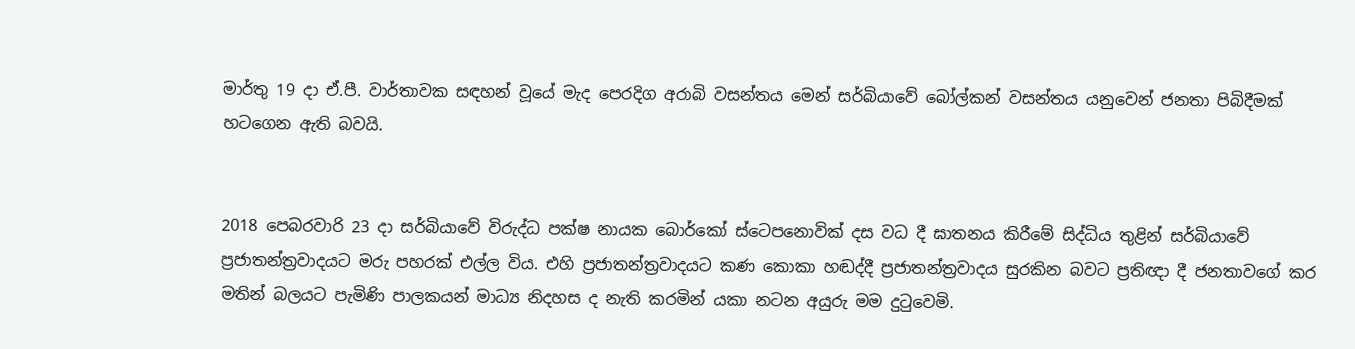මාර්තු 19 දා ඒ.පී. වාර්තාවක සඳහන් වූයේ මැද පෙරදිග අරාබි වසන්තය මෙන් සර්බියාවේ බෝල්කන් වසන්තය යනුවෙන් ජනතා පිබිදීමක් හටගෙන ඇති බවයි.


2018 පෙබරවාරි 23 දා සර්බියාවේ විරුද්ධ පක්ෂ නායක බොර්කෝ ස්ටෙපනොවික් දස වධ දී ඝාතනය කිරීමේ සිද්ධිය තුළින් සර්බියාවේ ප්‍රජාතන්ත්‍රවාදයට මරු පහරක් එල්ල විය. එහි ප්‍රජාතන්ත්‍රවාදයට කණ කොකා හඬද්දී ප්‍රජාතන්ත්‍රවාදය සුරකින බවට ප්‍රතිඥා දී ජනතාවගේ කර මතින් බලයට පැමිණි පාලකයන් මාධ්‍ය නිදහස ද නැති කරමින් යකා නටන අයුරු මම දුටුවෙමි.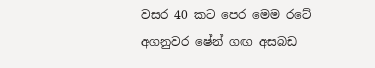වසර 40 කට පෙර මෙම රටේ අගනුවර ෂේන් ගඟ අසබඩ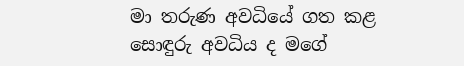මා තරුණ අවධියේ ගත කළ සොඳුරු අවධිය ද මගේ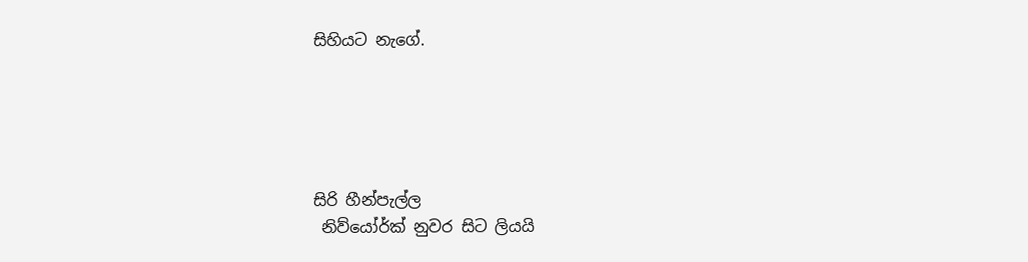සිහියට නැගේ.





සිරි හීන්පැල්ල
 නිව්‌යෝර්ක් නුවර සිට ලියයි